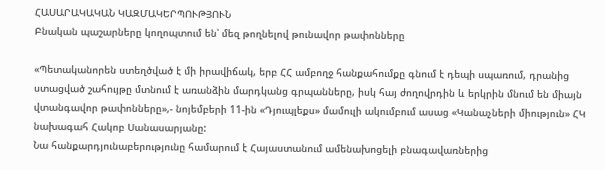ՀԱՍԱՐԱԿԱԿԱՆ ԿԱԶՄԱԿԵՐՊՈՒԹՅՈՒՆ
Բնական պաշարները կողոպտում են՝ մեզ թողնելով թունավոր թափոնները

«Պետականորեն ստեղծված է մի իրավիճակ, երբ ՀՀ ամբողջ հանքահումքը գնում է դեպի սպառում, դրանից ստացված շահույթը մտնում է առանձին մարդկանց գրպանները, իսկ հայ ժողովրդին և երկրին մնում են միայն վտանգավոր թափոնները»,- նոյեմբերի 11-ին «Դյուպլեքս» մամուլի ակումբում ասաց «Կանաչների միություն» ՀԿ նախագահ Հակոբ Սանասարյանը:
Նա հանքարդյունաբերությունը համարում է Հայաստանում ամենախոցելի բնագավառներից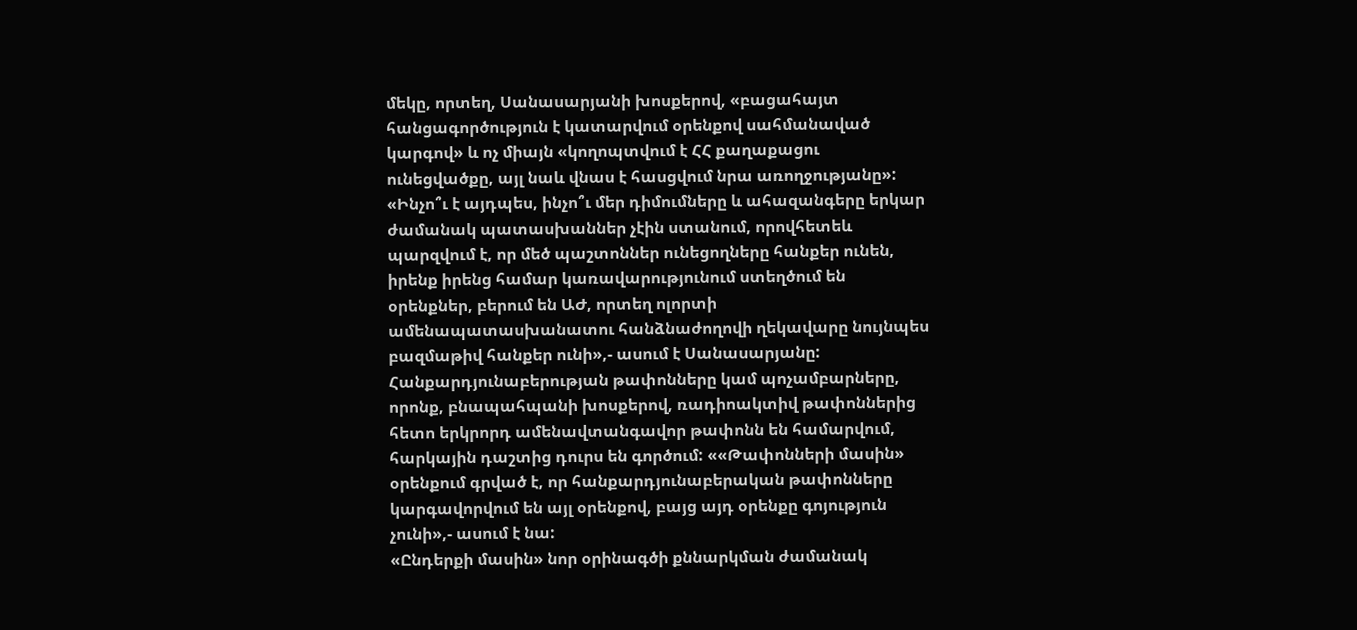մեկը, որտեղ, Սանասարյանի խոսքերով, «բացահայտ հանցագործություն է կատարվում օրենքով սահմանաված կարգով» և ոչ միայն «կողոպտվում է ՀՀ քաղաքացու ունեցվածքը, այլ նաև վնաս է հասցվում նրա առողջությանը»:
«Ինչո՞ւ է այդպես, ինչո՞ւ մեր դիմումները և ահազանգերը երկար ժամանակ պատասխաններ չէին ստանում, որովհետեև պարզվում է, որ մեծ պաշտոններ ունեցողները հանքեր ունեն, իրենք իրենց համար կառավարությունում ստեղծում են օրենքներ, բերում են ԱԺ, որտեղ ոլորտի ամենապատասխանատու հանձնաժողովի ղեկավարը նույնպես բազմաթիվ հանքեր ունի»,- ասում է Սանասարյանը:
Հանքարդյունաբերության թափոնները կամ պոչամբարները, որոնք, բնապահպանի խոսքերով, ռադիոակտիվ թափոններից հետո երկրորդ ամենավտանգավոր թափոնն են համարվում, հարկային դաշտից դուրս են գործում: ««Թափոնների մասին» օրենքում գրված է, որ հանքարդյունաբերական թափոնները կարգավորվում են այլ օրենքով, բայց այդ օրենքը գոյություն չունի»,- ասում է նա:
«Ընդերքի մասին» նոր օրինագծի քննարկման ժամանակ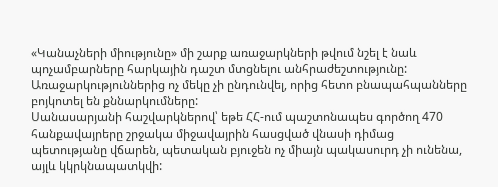«Կանաչների միությունը» մի շարք առաջարկների թվում նշել է նաև պոչամբարները հարկային դաշտ մտցնելու անհրաժեշտությունը: Առաջարկություններից ոչ մեկը չի ընդունվել, որից հետո բնապահպանները բոյկոտել են քննարկումները:
Սանասարյանի հաշվարկներով՝ եթե ՀՀ-ում պաշտոնապես գործող 470 հանքավայրերը շրջակա միջավայրին հասցված վնասի դիմաց պետությանը վճարեն, պետական բյուջեն ոչ միայն պակասուրդ չի ունենա, այլև կկրկնապատկվի: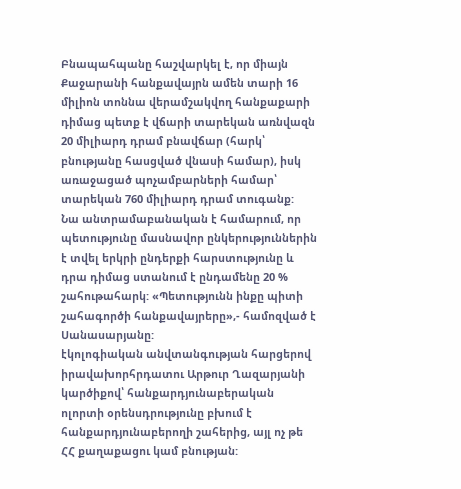Բնապահպանը հաշվարկել է, որ միայն Քաջարանի հանքավայրն ամեն տարի 16 միլիոն տոննա վերամշակվող հանքաքարի դիմաց պետք է վճարի տարեկան առնվազն 20 միլիարդ դրամ բնավճար (հարկ՝ բնությանը հասցված վնասի համար), իսկ առաջացած պոչամբարների համար՝ տարեկան 760 միլիարդ դրամ տուգանք:
Նա անտրամաբանական է համարում, որ պետությունը մասնավոր ընկերություններին է տվել երկրի ընդերքի հարստությունը և դրա դիմաց ստանում է ընդամենը 20 % շահութահարկ: «Պետությունն ինքը պիտի շահագործի հանքավայրերը»,- համոզված է Սանասարյանը:
էկոլոգիական անվտանգության հարցերով իրավախորհրդատու Արթուր Ղազարյանի կարծիքով՝ հանքարդյունաբերական ոլորտի օրենսդրությունը բխում է հանքարդյունաբերողի շահերից, այլ ոչ թե ՀՀ քաղաքացու կամ բնության: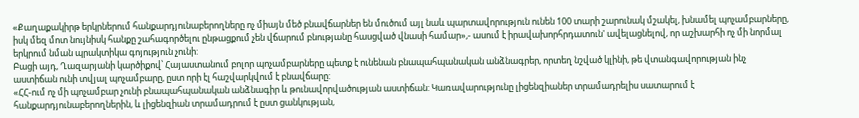«Քաղաքակիրթ երկրներում հանքարդյունաբերողները ոչ միայն մեծ բնավճարներ են մուծում այլ նաև պարտավորություն ունեն 100 տարի շարունակ մշակել, խնամել պոչամբարները, իսկ մեզ մոտ նույնիսկ հանքը շահագործելու ընթացքում չեն վճարում բնությանը հասցված վնասի համար»,- ասում է իրավախորհրդատուն' ավելացնելով, որ աշխարհի ոչ մի նորմալ երկրում նման պրակտիկա գոյություն չունի:
Բացի այդ, Ղազարյանի կարծիքով՝ Հայաստանում բոլոր պոչամբարները պետք է ունենան բնապահպանական անձնագրեր, որտեղ նշված կլինի, թե վտանգավորության ինչ աստիճան ունի տվյալ պոչամբարը, ըստ որի էլ հաշվարկվում է բնավճարը:
«ՀՀ-ում ոչ մի պոչամբար չունի բնապահպանական անձնագիր և թունավորվածության աստիճան: Կառավարությունը լիցենզիաներ տրամադրելիս սատարում է հանքարդյունաբերողներին, և լիցենզիան տրամադրում է ըստ ցանկության,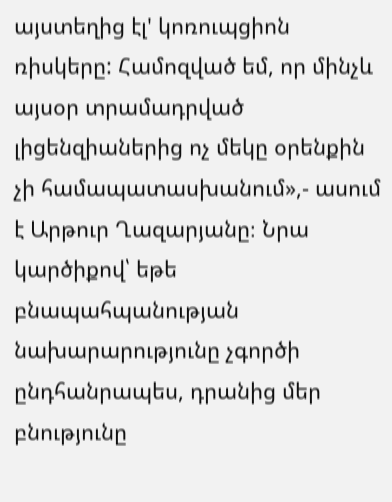այստեղից էլ' կոռուպցիոն ռիսկերը: Համոզված եմ, որ մինչև այսօր տրամադրված լիցենզիաներից ոչ մեկը օրենքին չի համապատասխանում»,- ասում է Արթուր Ղազարյանը։ Նրա կարծիքով՝ եթե բնապահպանության նախարարությունը չգործի ընդհանրապես, դրանից մեր բնությունը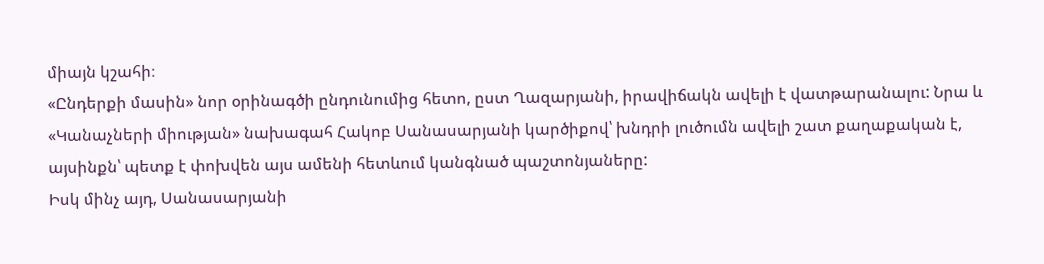միայն կշահի։
«Ընդերքի մասին» նոր օրինագծի ընդունումից հետո, ըստ Ղազարյանի, իրավիճակն ավելի է վատթարանալու: Նրա և «Կանաչների միության» նախագահ Հակոբ Սանասարյանի կարծիքով՝ խնդրի լուծումն ավելի շատ քաղաքական է, այսինքն՝ պետք է փոխվեն այս ամենի հետևում կանգնած պաշտոնյաները:
Իսկ մինչ այդ, Սանասարյանի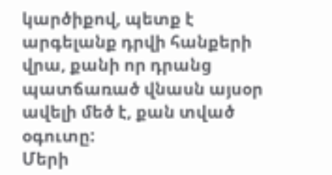կարծիքով, պետք է արգելանք դրվի հանքերի վրա, քանի որ դրանց պատճառած վնասն այսօր ավելի մեծ է, քան տված օգուտը:
Մերի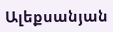Ալեքսանյան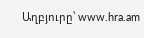Աղբյուրը՝ www.hra.am